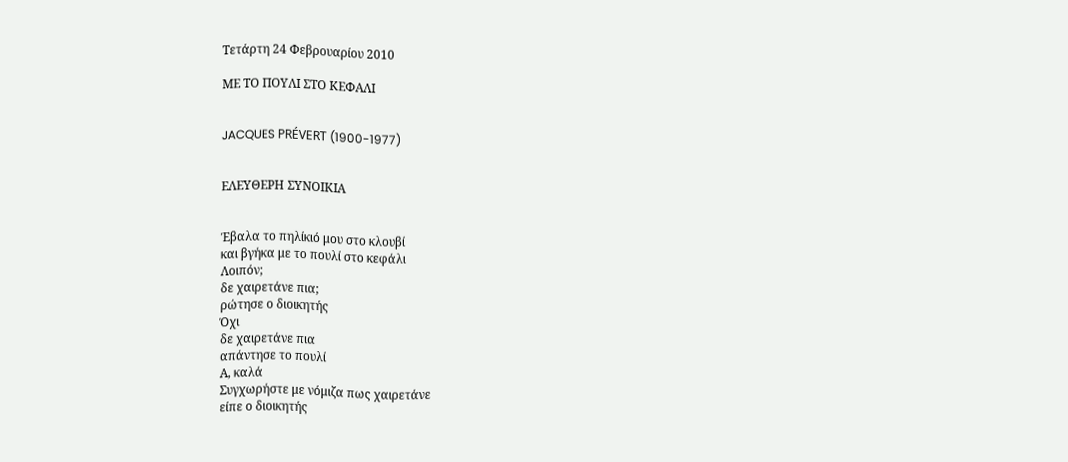Τετάρτη 24 Φεβρουαρίου 2010

ΜΕ ΤΟ ΠΟΥΛΙ ΣΤΟ ΚΕΦΑΛΙ


JACQUES PRÉVERT (1900-1977)


ΕΛΕΥΘΕΡΗ ΣΥΝΟΙΚΙΑ


Έβαλα το πηλίκιό μου στο κλουβί
και βγήκα με το πουλί στο κεφάλι
Λοιπόν;
δε χαιρετάνε πια;
ρώτησε ο διοικητής
Όχι
δε χαιρετάνε πια
απάντησε το πουλί
Α, καλά
Συγχωρήστε με νόμιζα πως χαιρετάνε
είπε ο διοικητής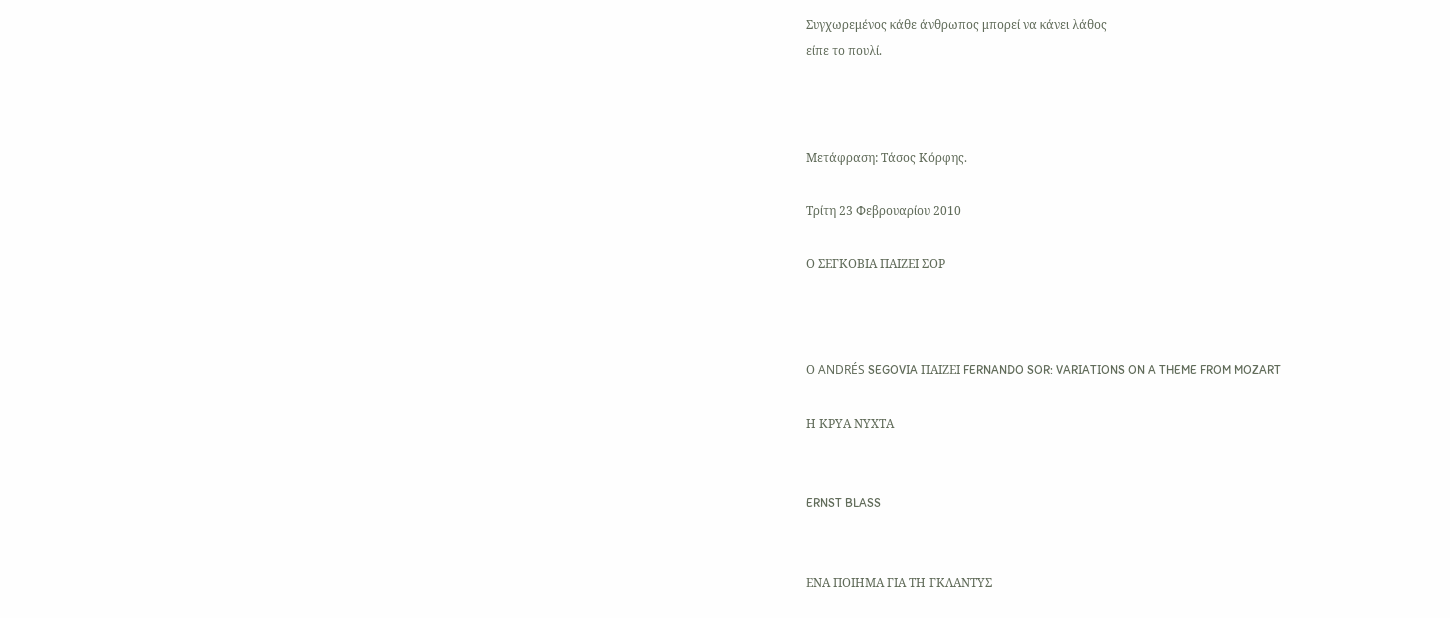Συγχωρεμένος κάθε άνθρωπος μπορεί να κάνει λάθος
είπε το πουλί.



Mετάφραση: Τάσος Κόρφης.

Τρίτη 23 Φεβρουαρίου 2010

Ο ΣΕΓΚΟΒΙΑ ΠΑΙΖΕΙ ΣΟΡ



Ο ANDRÉS SEGOVIA ΠΑΙΖΕΙ FERNANDO SOR: VARIATIONS ON A THEME FROM MOZART

Η ΚΡΥΑ ΝΥΧΤΑ


ERNST BLASS


ΕΝΑ ΠΟΙΗΜΑ ΓΙΑ ΤΗ ΓΚΛΑΝΤΥΣ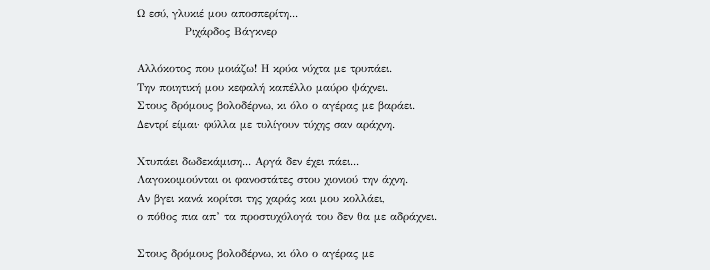Ω εσύ, γλυκιέ μου αποσπερίτη...
            Ριχάρδος Βάγκνερ

Αλλόκοτος που μοιάζω! Η κρύα νύχτα με τρυπάει.
Την ποιητική μου κεφαλή καπέλλο μαύρο ψάχνει.
Στους δρόμους βολοδέρνω, κι όλο ο αγέρας με βαράει.
Δεντρί είμαι· φύλλα με τυλίγουν τύχης σαν αράχνη.

Χτυπάει δωδεκάμιση... Αργά δεν έχει πάει...
Λαγοκοιμούνται οι φανοστάτες στου χιονιού την άχνη.
Αν βγει κανά κορίτσι της χαράς και μου κολλάει,
ο πόθος πια απ’ τα προστυχόλογά του δεν θα με αδράχνει.

Στους δρόμους βολοδέρνω, κι όλο ο αγέρας με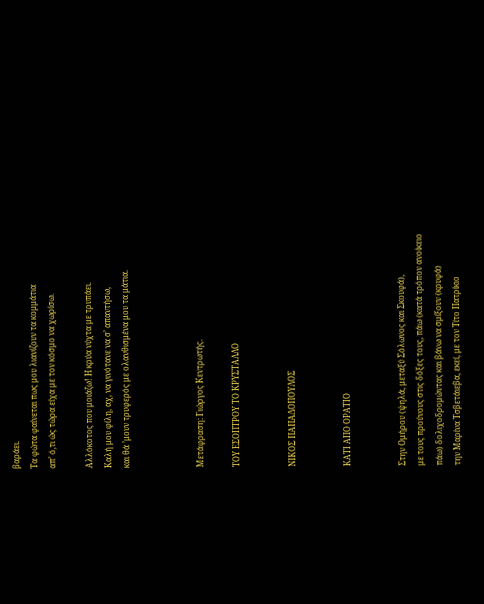βαράει.
Τα φώτα φαίνεται πως μου λιανίζουν τα κομμάτια
απ’ ό,τι ώς τώρα είχα με τον κόσμο να χωρίσω.

Αλλόκοτος που μοιάζω! Η κρύα νύχτα με τρυπάει.
Καλή μου φίλη, αχ, να γινότανε να σ’ απαντήσω,
και θά ’μουν τρυφερός με ολανθισμένα μου τα μάτια.



Μετάφραση: Γιώργος Κεντρωτής.

ΤΟΥ ΕΣΟΠΤΡΟΥ ΤΟ ΚΡΥΣΤΑΛΛΟ


ΝΙΚΟΣ ΠΑΠΑΔΟΠΟΥΛΟΣ


ΚΑΤΙ ΑΠΟ ΟΡΑΤΙΟ


Στην Ομήρου (ψηλά, μεταξύ Σόλωνος και Σκουφά),
με τους προύνους στις δόξες τους, πάω (κατά τρόπον ανοίκειο
πάω) δολιχοδρομώντας και βάνω να σμίξουν (κρυφά)
την Μαρίνα Τσβετάιεβα, εκεί, με τον Τίτο Πατρίκιο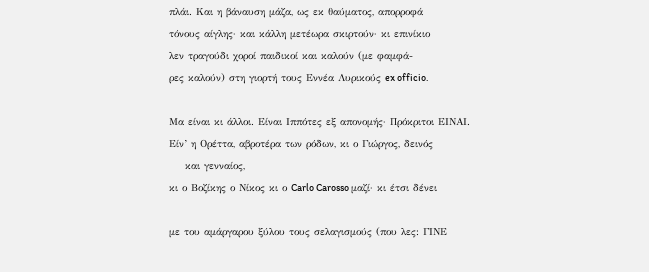πλάι. Και η βάναυση μάζα, ως εκ θαύματος, απορροφά
τόνους αίγλης· και κάλλη μετέωρα σκιρτούν· κι επινίκιο
λεν τραγούδι χοροί παιδικοί και καλούν (με φαμφά-
ρες καλούν) στη γιορτή τους Εννέα Λυρικούς ex officio.

Μα είναι κι άλλοι. Είναι Ιππότες εξ απονομής· Πρόκριτοι ΕΙΝΑΙ.
Είν’ η Ορέττα, αβροτέρα των ρόδων, κι ο Γιώργος, δεινός
    και γενναίος,
κι ο Βοζίκης ο Νίκος κι ο Carlo Carosso μαζί· κι έτσι δένει

με του αμάργαρου ξύλου τους σελαγισμούς (που λες: ΓΙΝΕ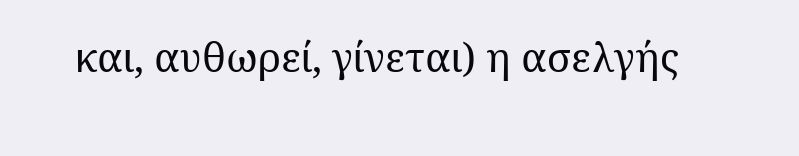και, αυθωρεί, γίνεται) η ασελγής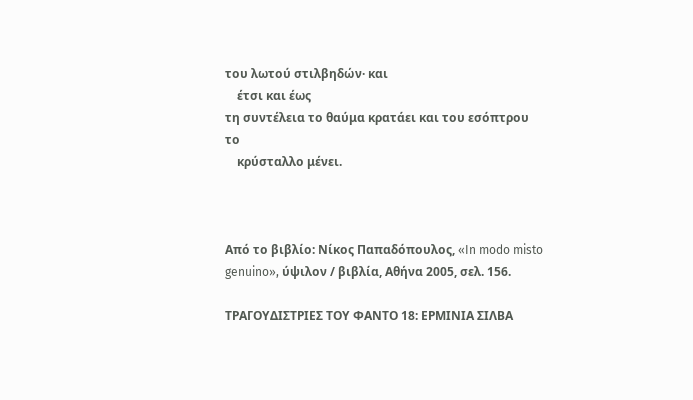του λωτού στιλβηδών· και
    έτσι και έως
τη συντέλεια το θαύμα κρατάει και του εσόπτρου το
    κρύσταλλο μένει.



Από το βιβλίο: Νίκος Παπαδόπουλος, «In modo misto genuino», ύψιλον / βιβλία, Αθήνα 2005, σελ. 156.

ΤΡΑΓΟΥΔΙΣΤΡΙΕΣ ΤΟΥ ΦΑΝΤΟ 18: ΕΡΜΙΝΙΑ ΣΙΛΒΑ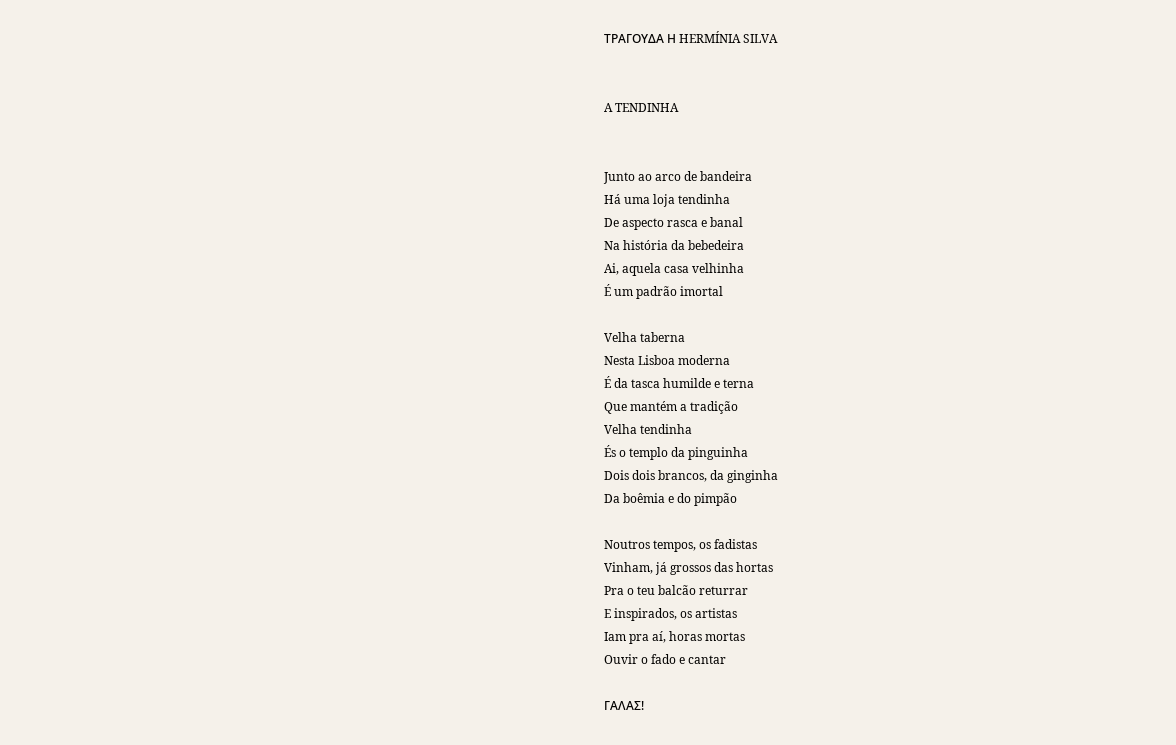ΤΡΑΓΟΥΔΑ Η HERMÍNIA SILVA


A TENDINHA


Junto ao arco de bandeira
Há uma loja tendinha
De aspecto rasca e banal
Na história da bebedeira
Ai, aquela casa velhinha
É um padrão imortal

Velha taberna
Nesta Lisboa moderna
É da tasca humilde e terna
Que mantém a tradição
Velha tendinha
És o templo da pinguinha
Dois dois brancos, da ginginha
Da boêmia e do pimpão

Noutros tempos, os fadistas
Vinham, já grossos das hortas
Pra o teu balcão returrar
E inspirados, os artistas
Iam pra aí, horas mortas
Ouvir o fado e cantar

ΓΑΛΑΣ!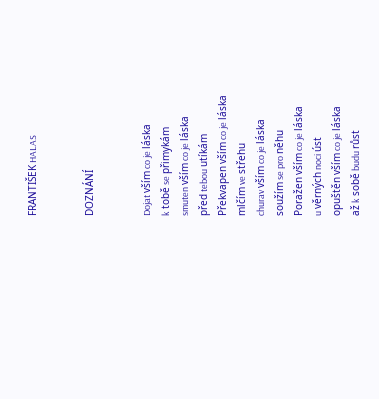FRANTIŠEK HALAS


DOZNÁNÍ


Dojat vším co je láska
k tobě se přimykám
smuten vším co je láska
před tebou utíkám
Překvapen vším co je láska
mlčím ve střehu
churav vším co je láska
soužím se pro něhu
Poražen vším co je láska
u věrných noci úst
opuštěn vším co je láska
až k sobě budu růst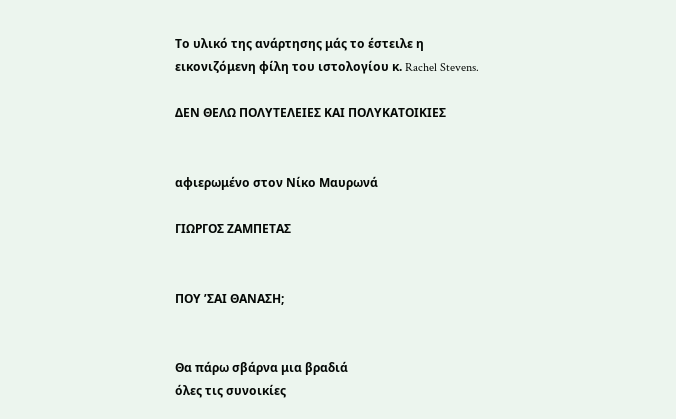Το υλικό της ανάρτησης μάς το έστειλε η εικονιζόμενη φίλη του ιστολογίου κ. Rachel Stevens.

ΔΕΝ ΘΕΛΩ ΠΟΛΥΤΕΛΕΙΕΣ ΚΑΙ ΠΟΛΥΚΑΤΟΙΚΙΕΣ


αφιερωμένο στον Νίκο Μαυρωνά

ΓΙΩΡΓΟΣ ΖΑΜΠΕΤΑΣ


ΠΟΥ ’ΣΑΙ ΘΑΝΑΣΗ;


Θα πάρω σβάρνα μια βραδιά
όλες τις συνοικίες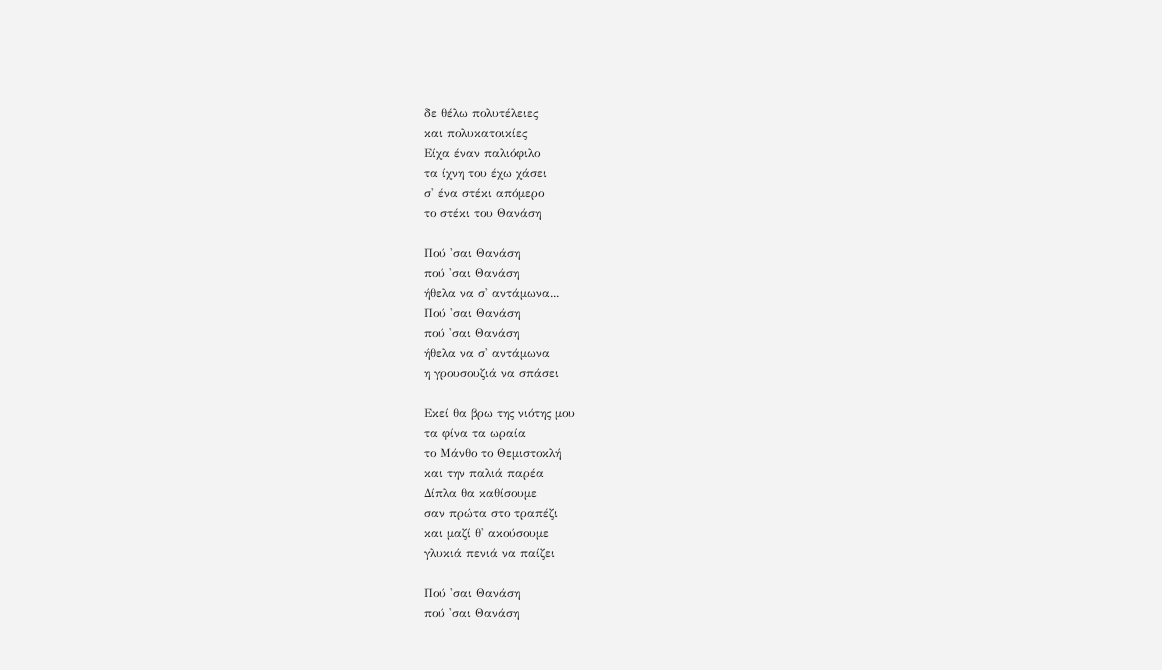δε θέλω πολυτέλειες
και πολυκατοικίες
Είχα έναν παλιόφιλο
τα ίχνη του έχω χάσει
σ' ένα στέκι απόμερο
το στέκι του Θανάση

Πού 'σαι Θανάση
πού 'σαι Θανάση
ήθελα να σ' αντάμωνα...
Πού 'σαι Θανάση
πού 'σαι Θανάση
ήθελα να σ' αντάμωνα
η γρουσουζιά να σπάσει

Εκεί θα βρω της νιότης μου
τα φίνα τα ωραία
το Μάνθο το Θεμιστοκλή
και την παλιά παρέα
Δίπλα θα καθίσουμε
σαν πρώτα στο τραπέζι
και μαζί θ' ακούσουμε
γλυκιά πενιά να παίζει

Πού 'σαι Θανάση
πού 'σαι Θανάση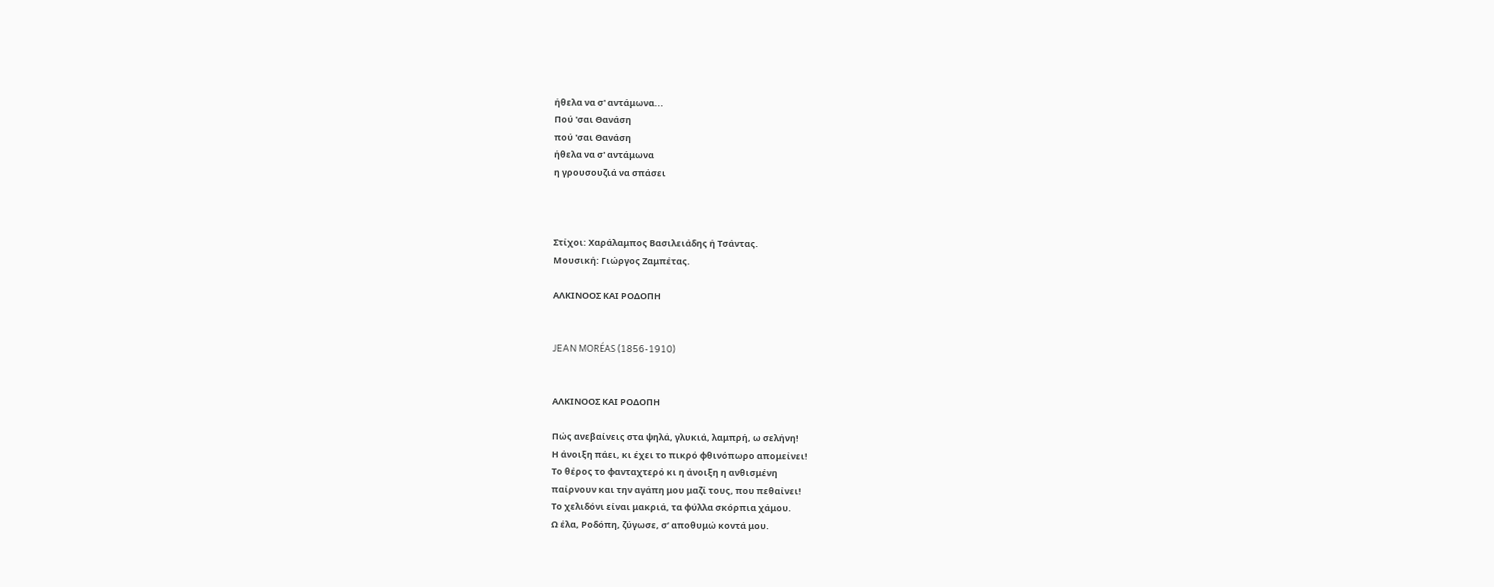ήθελα να σ' αντάμωνα...
Πού 'σαι Θανάση
πού 'σαι Θανάση
ήθελα να σ' αντάμωνα
η γρουσουζιά να σπάσει



Στίχοι: Χαράλαμπος Βασιλειάδης ή Τσάντας.
Μουσική: Γιώργος Ζαμπέτας.

ΑΛΚΙΝΟΟΣ ΚΑΙ ΡΟΔΟΠΗ


JEAN MORÉAS (1856-1910)


ΑΛΚΙΝΟΟΣ ΚΑΙ ΡΟΔΟΠΗ

Πώς ανεβαίνεις στα ψηλά, γλυκιά, λαμπρή, ω σελήνη!
Η άνοιξη πάει, κι έχει το πικρό φθινόπωρο απομείνει!
Το θέρος το φανταχτερό κι η άνοιξη η ανθισμένη
παίρνουν και την αγάπη μου μαζί τους, που πεθαίνει!
Το χελιδόνι είναι μακριά, τα φύλλα σκόρπια χάμου.
Ω έλα, Ροδόπη, ζύγωσε, σ’ αποθυμώ κοντά μου.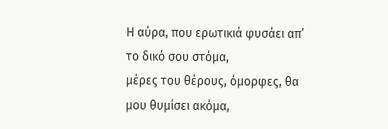Η αύρα, που ερωτικιά φυσάει απ’ το δικό σου στόμα,
μέρες του θέρους, όμορφες, θα μου θυμίσει ακόμα,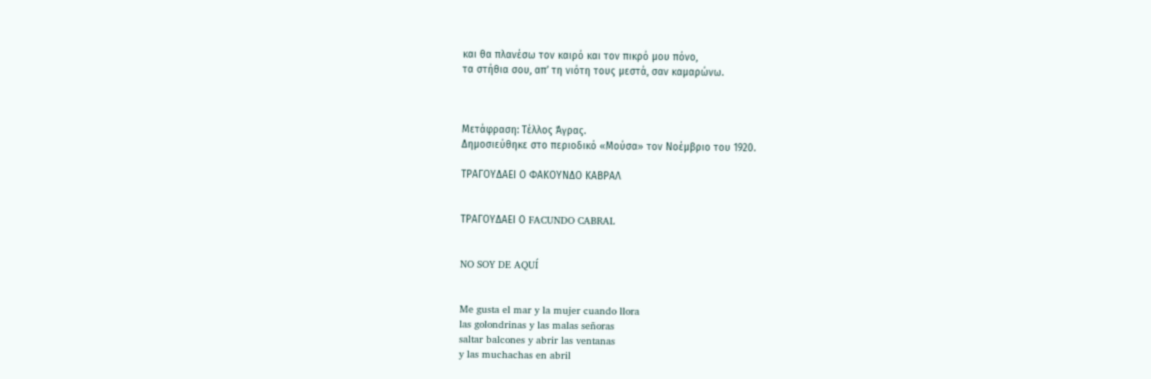και θα πλανέσω τον καιρό και τον πικρό μου πόνο,
τα στήθια σου, απ’ τη νιότη τους μεστά, σαν καμαρώνω.



Μετάφραση: Τέλλος Άγρας.
Δημοσιεύθηκε στο περιοδικό «Μούσα» τον Νοέμβριο του 1920.

ΤΡΑΓΟΥΔΑΕΙ Ο ΦΑΚΟΥΝΔΟ ΚΑΒΡΑΛ


ΤΡΑΓΟΥΔΑΕΙ Ο FACUNDO CABRAL


NO SOY DE AQUÍ


Me gusta el mar y la mujer cuando llora
las golondrinas y las malas señoras
saltar balcones y abrir las ventanas
y las muchachas en abril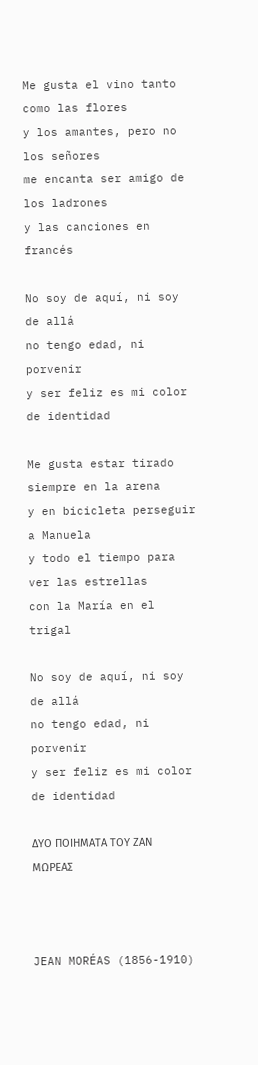Me gusta el vino tanto como las flores
y los amantes, pero no los señores
me encanta ser amigo de los ladrones
y las canciones en francés

No soy de aquí, ni soy de allá
no tengo edad, ni porvenir
y ser feliz es mi color
de identidad

Me gusta estar tirado siempre en la arena
y en bicicleta perseguir a Manuela
y todo el tiempo para ver las estrellas
con la María en el trigal

No soy de aquí, ni soy de allá
no tengo edad, ni porvenir
y ser feliz es mi color
de identidad

ΔΥΟ ΠΟΙΗΜΑΤΑ ΤΟΥ ΖΑΝ ΜΩΡΕΑΣ



JEAN MORÉAS (1856-1910)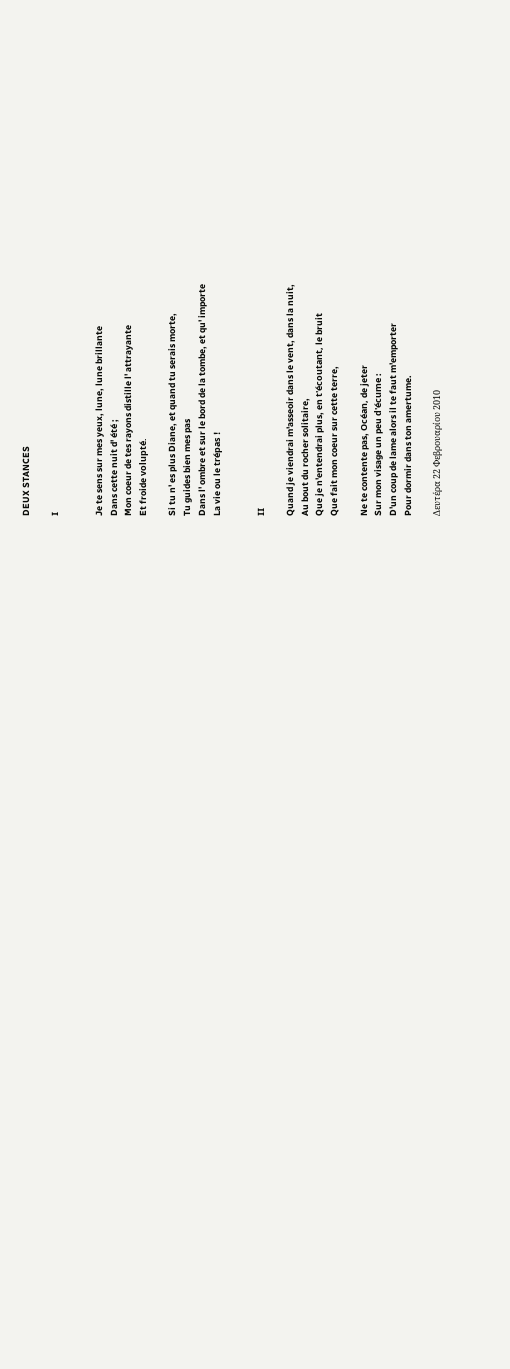DEUX STANCES

I


Je te sens sur mes yeux, lune, lune brillante
Dans cette nuit d' été ;
Mon coeur de tes rayons distille l' attrayante
Et froide volupté.

Si tu n' es plus Diane, et quand tu serais morte,
Tu guides bien mes pas
Dans l' ombre et sur le bord de la tombe, et qu' importe
La vie ou le trépas !


II

Quand je viendrai m'asseoir dans le vent, dans la nuit,
Au bout du rocher solitaire,
Que je n'entendrai plus, en t'écoutant, le bruit
Que fait mon coeur sur cette terre,

Ne te contente pas, Océan, de jeter
Sur mon visage un peu d'écume :
D'un coup de lame alors il te faut m'emporter
Pour dormir dans ton amertume.

Δευτέρα 22 Φεβρουαρίου 2010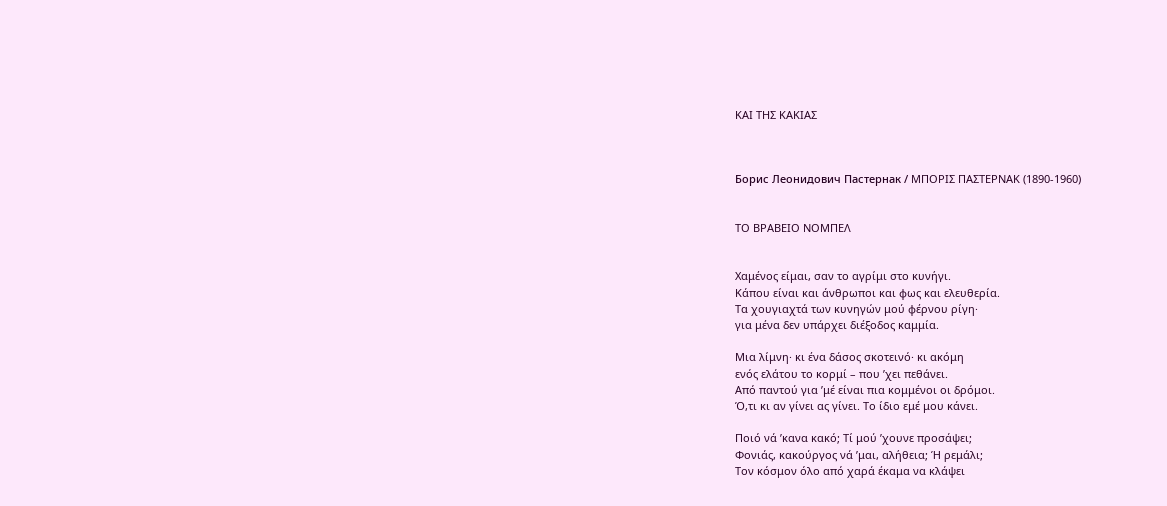ΚΑΙ ΤΗΣ ΚΑΚΙΑΣ



Борис Леонидович Пастернак / ΜΠΟΡΙΣ ΠΑΣΤΕΡΝΑΚ (1890-1960)


ΤΟ ΒΡΑΒΕΙΟ ΝΟΜΠΕΛ


Χαμένος είμαι, σαν το αγρίμι στο κυνήγι.
Κάπου είναι και άνθρωποι και φως και ελευθερία.
Τα χουγιαχτά των κυνηγών μού φέρνου ρίγη·
για μένα δεν υπάρχει διέξοδος καμμία.

Μια λίμνη· κι ένα δάσος σκοτεινό· κι ακόμη
ενός ελάτου το κορμί – που ’χει πεθάνει.
Από παντού για ’μέ είναι πια κομμένοι οι δρόμοι.
Ό,τι κι αν γίνει ας γίνει. Το ίδιο εμέ μου κάνει.

Ποιό νά ’κανα κακό; Τί μού ’χουνε προσάψει;
Φονιάς, κακούργος νά ’μαι, αλήθεια; Ή ρεμάλι;
Τον κόσμον όλο από χαρά έκαμα να κλάψει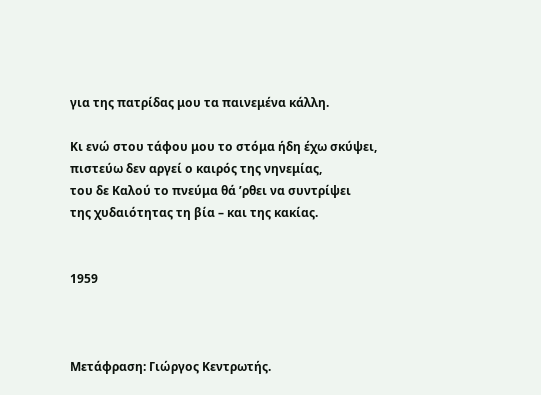για της πατρίδας μου τα παινεμένα κάλλη.

Κι ενώ στου τάφου μου το στόμα ήδη έχω σκύψει,
πιστεύω δεν αργεί ο καιρός της νηνεμίας,
του δε Καλού το πνεύμα θά ’ρθει να συντρίψει
της χυδαιότητας τη βία – και της κακίας.


1959



Μετάφραση: Γιώργος Κεντρωτής.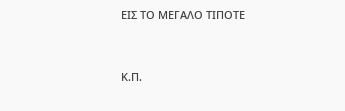ΕΙΣ ΤΟ ΜΕΓΑΛΟ ΤΙΠΟΤΕ


Κ.Π.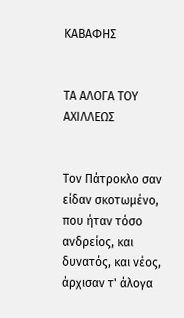ΚΑΒΑΦΗΣ


ΤΑ ΑΛΟΓΑ ΤΟΥ ΑΧΙΛΛΕΩΣ


Τον Πάτροκλο σαν είδαν σκοτωμένο,
που ήταν τόσο ανδρείος, και δυνατός, και νέος,
άρχισαν τ' άλογα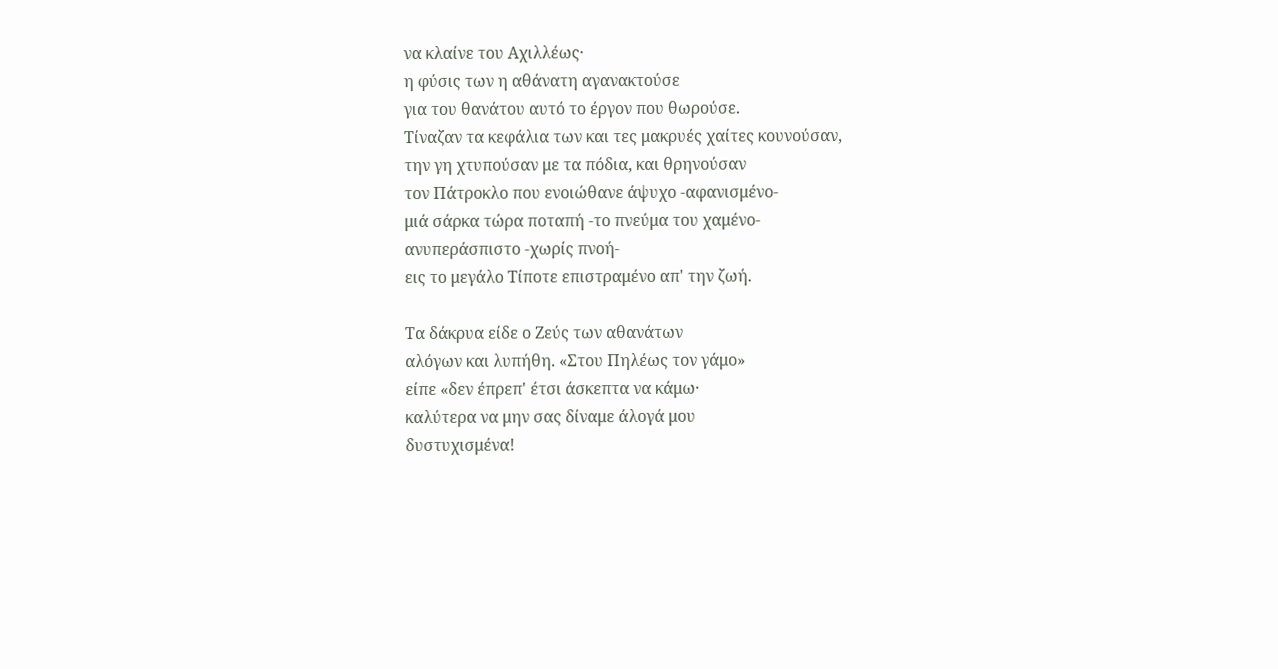να κλαίνε του Αχιλλέως·
η φύσις των η αθάνατη αγανακτούσε
για του θανάτου αυτό το έργον που θωρούσε.
Τίναζαν τα κεφάλια των και τες μακρυές χαίτες κουνούσαν,
την γη χτυπούσαν με τα πόδια, και θρηνούσαν
τον Πάτροκλο που ενοιώθανε άψυχο -αφανισμένο-
μιά σάρκα τώρα ποταπή -το πνεύμα του χαμένο-
ανυπεράσπιστο -χωρίς πνοή-
εις το μεγάλο Τίποτε επιστραμένο απ' την ζωή.

Τα δάκρυα είδε ο Ζεύς των αθανάτων
αλόγων και λυπήθη. «Στου Πηλέως τον γάμο»
είπε «δεν έπρεπ' έτσι άσκεπτα να κάμω·
καλύτερα να μην σας δίναμε άλογά μου
δυστυχισμένα!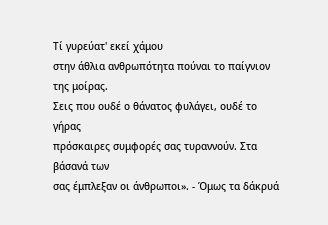Τί γυρεύατ' εκεί χάμου
στην άθλια ανθρωπότητα πούναι το παίγνιον της μοίρας.
Σεις που ουδέ ο θάνατος φυλάγει, ουδέ το γήρας
πρόσκαιρες συμφορές σας τυραννούν. Στα βάσανά των
σας έμπλεξαν οι άνθρωποι». - Όμως τα δάκρυά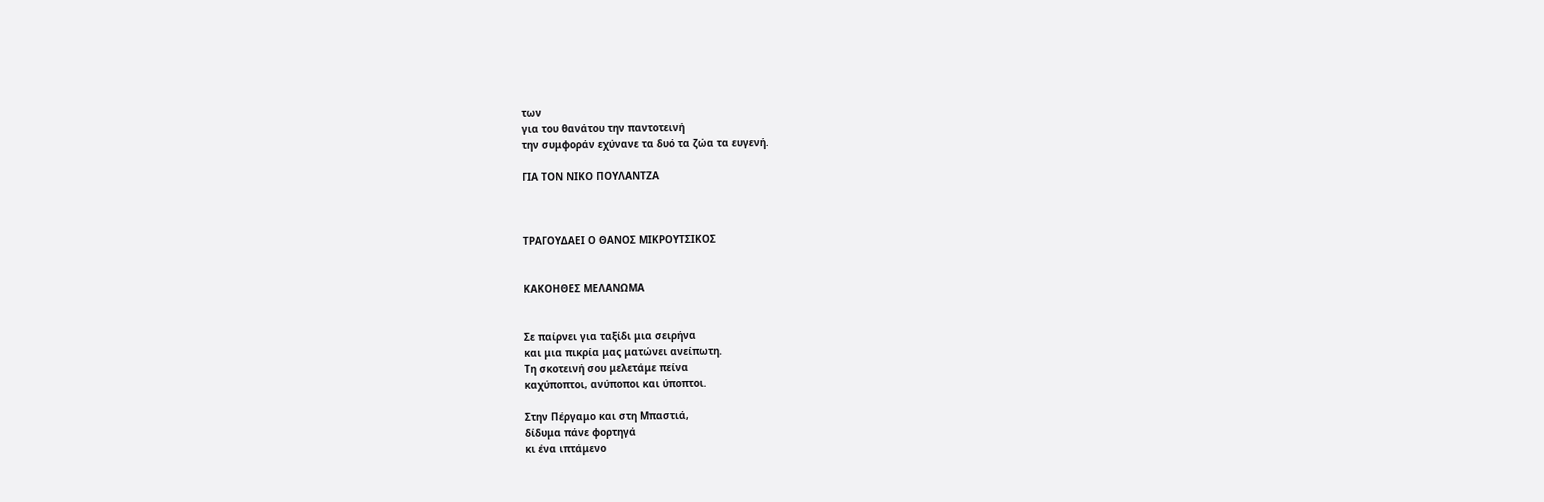των
για του θανάτου την παντοτεινή
την συμφοράν εχύνανε τα δυό τα ζώα τα ευγενή.

ΓΙΑ ΤΟΝ ΝΙΚΟ ΠΟΥΛΑΝΤΖΑ



ΤΡΑΓΟΥΔΑΕΙ Ο ΘΑΝΟΣ ΜΙΚΡΟΥΤΣΙΚΟΣ


ΚΑΚΟΗΘΕΣ ΜΕΛΑΝΩΜΑ


Σε παίρνει για ταξίδι μια σειρήνα
και μια πικρία μας ματώνει ανείπωτη.
Tη σκοτεινή σου μελετάμε πείνα
καχύποπτοι, ανύποποι και ύποπτοι.

Στην Πέργαμο και στη Μπαστιά,
δίδυμα πάνε φορτηγά
κι ένα ιπτάμενο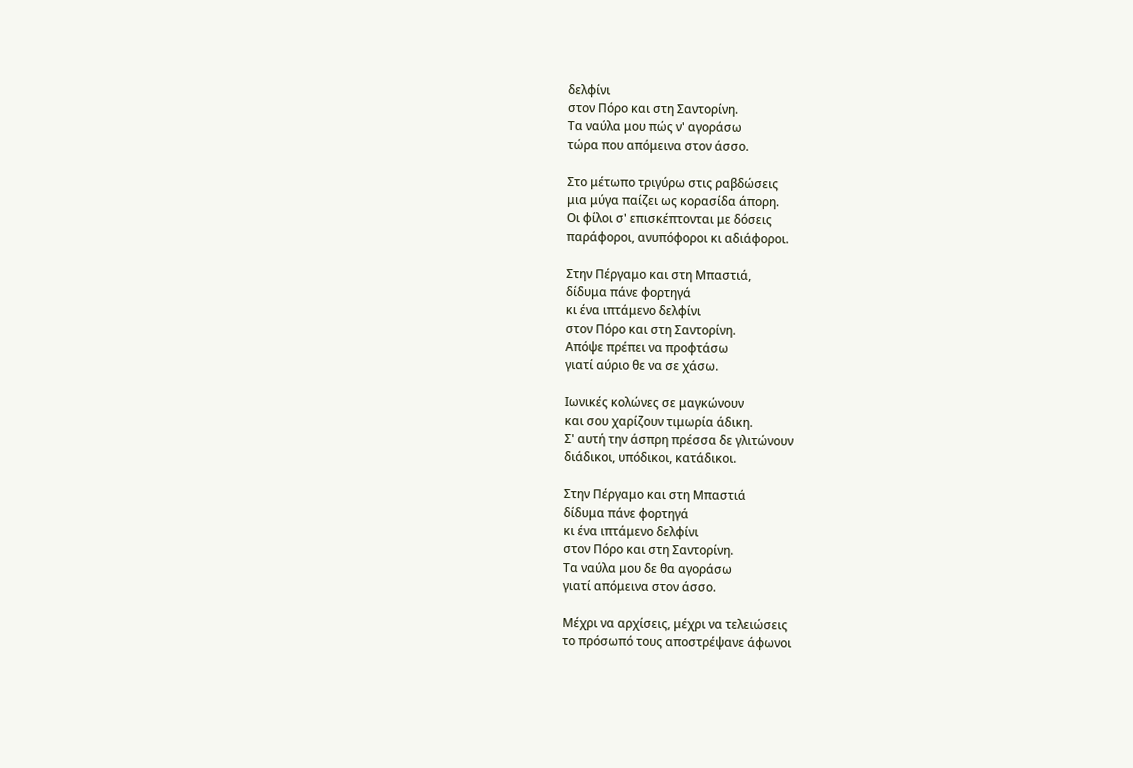δελφίνι
στον Πόρο και στη Σαντορίνη.
Τα ναύλα μου πώς ν' αγοράσω
τώρα που απόμεινα στον άσσο.

Στο μέτωπο τριγύρω στις ραβδώσεις
μια μύγα παίζει ως κορασίδα άπορη.
Οι φίλοι σ' επισκέπτονται με δόσεις
παράφοροι, ανυπόφοροι κι αδιάφοροι.

Στην Πέργαμο και στη Μπαστιά,
δίδυμα πάνε φορτηγά
κι ένα ιπτάμενο δελφίνι
στον Πόρο και στη Σαντορίνη.
Απόψε πρέπει να προφτάσω
γιατί αύριο θε να σε χάσω.

Ιωνικές κολώνες σε μαγκώνουν
και σου χαρίζουν τιμωρία άδικη.
Σ' αυτή την άσπρη πρέσσα δε γλιτώνουν
διάδικοι, υπόδικοι, κατάδικοι.

Στην Πέργαμο και στη Μπαστιά
δίδυμα πάνε φορτηγά
κι ένα ιπτάμενο δελφίνι
στον Πόρο και στη Σαντορίνη.
Τα ναύλα μου δε θα αγοράσω
γιατί απόμεινα στον άσσο.

Μέχρι να αρχίσεις, μέχρι να τελειώσεις
το πρόσωπό τους αποστρέψανε άφωνοι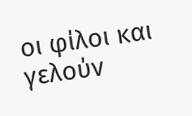οι φίλοι και γελούν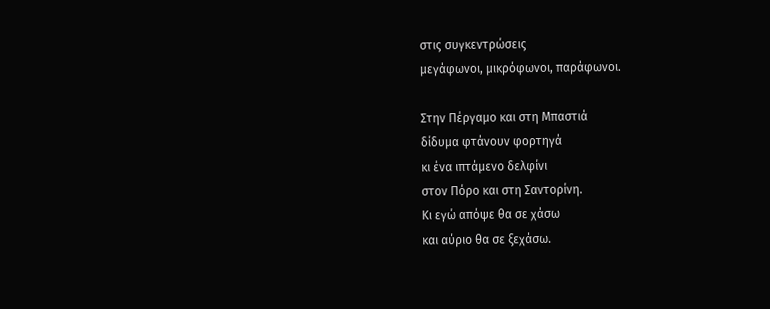στις συγκεντρώσεις
μεγάφωνοι, μικρόφωνοι, παράφωνοι.

Στην Πέργαμο και στη Μπαστιά
δίδυμα φτάνουν φορτηγά
κι ένα ιπτάμενο δελφίνι
στον Πόρο και στη Σαντορίνη.
Κι εγώ απόψε θα σε χάσω
και αύριο θα σε ξεχάσω.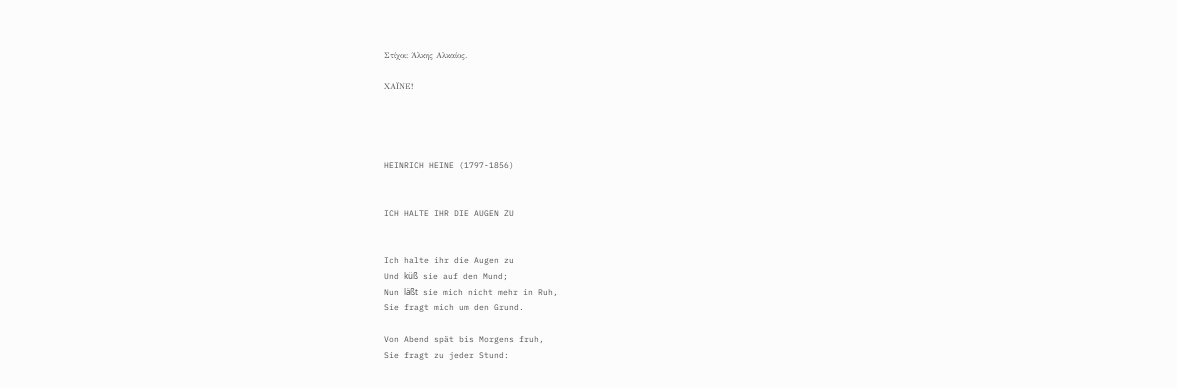Στίχοι: Άλκης Αλκαίος.

ΧΑΪΝΕ!




HEINRICH HEINE (1797-1856)


ICH HALTE IHR DIE AUGEN ZU


Ich halte ihr die Augen zu
Und küß sie auf den Mund;
Nun läßt sie mich nicht mehr in Ruh,
Sie fragt mich um den Grund.

Von Abend spät bis Morgens fruh,
Sie fragt zu jeder Stund: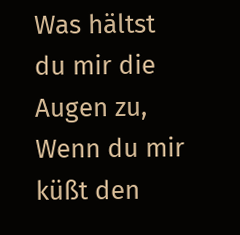Was hältst du mir die Augen zu,
Wenn du mir küßt den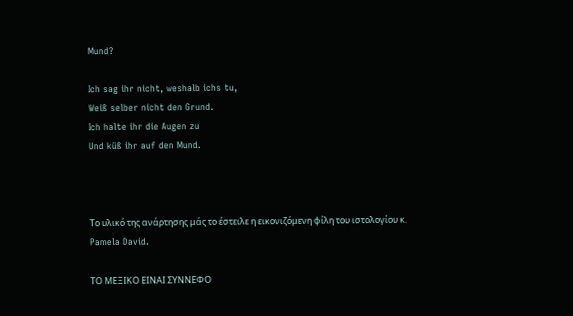Mund?

Ich sag ihr nicht, weshalb ichs tu,
Weiß selber nicht den Grund.
Ich halte ihr die Augen zu
Und küß ihr auf den Mund.



Το υλικό της ανάρτησης μάς το έστειλε η εικονιζόμενη φίλη του ιστολογίου κ. Pamela David.

ΤΟ ΜΕΞΙΚΟ ΕΙΝΑΙ ΣΥΝΝΕΦΟ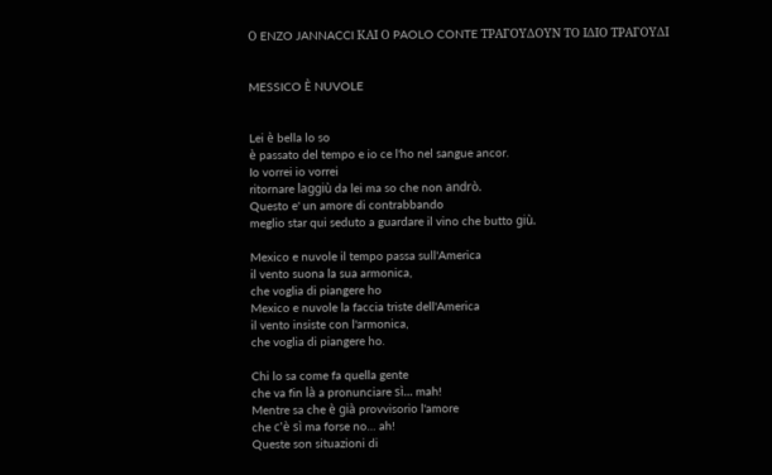Ο ENZO JANNACCI ΚΑΙ Ο PAOLO CONTE ΤΡΑΓΟΥΔΟΥΝ ΤΟ ΙΔΙΟ ΤΡΑΓΟΥΔΙ


MESSICO È NUVOLE


Lei è bella lo so
è passato del tempo e io ce l'ho nel sangue ancor.
Io vorrei io vorrei
ritornare laggiù da lei ma so che non andrò.
Questo e' un amore di contrabbando
meglio star qui seduto a guardare il vino che butto giù.

Mexico e nuvole il tempo passa sull'America
il vento suona la sua armonica,
che voglia di piangere ho
Mexico e nuvole la faccia triste dell'America
il vento insiste con l'armonica,
che voglia di piangere ho.

Chi lo sa come fa quella gente
che va fin là a pronunciare sì... mah!
Mentre sa che è già provvisorio l'amore
che c'è sì ma forse no... ah!
Queste son situazioni di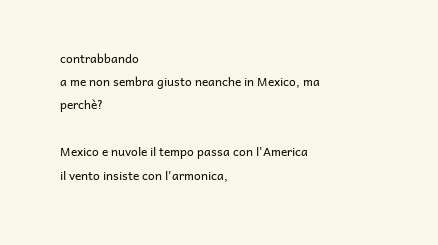contrabbando
a me non sembra giusto neanche in Mexico, ma perchè?

Mexico e nuvole il tempo passa con l'America
il vento insiste con l'armonica,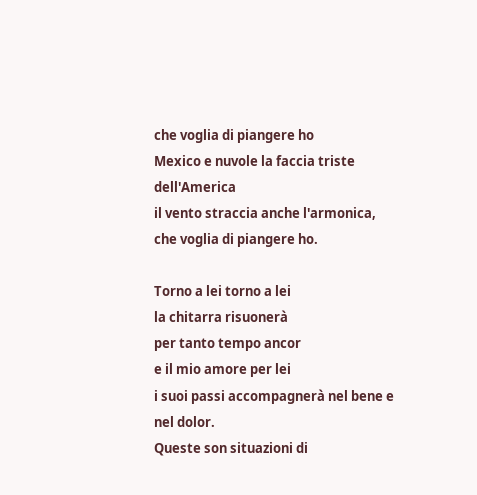che voglia di piangere ho
Mexico e nuvole la faccia triste dell'America
il vento straccia anche l'armonica,
che voglia di piangere ho.

Torno a lei torno a lei
la chitarra risuonerà
per tanto tempo ancor
e il mio amore per lei
i suoi passi accompagnerà nel bene e nel dolor.
Queste son situazioni di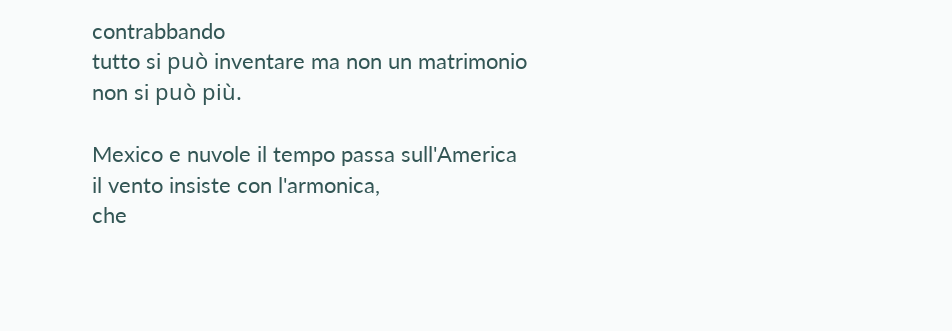contrabbando
tutto si può inventare ma non un matrimonio non si può più.

Mexico e nuvole il tempo passa sull'America
il vento insiste con l'armonica,
che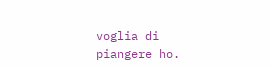voglia di piangere ho.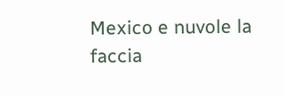Mexico e nuvole la faccia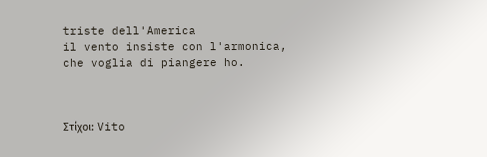triste dell'America
il vento insiste con l'armonica,
che voglia di piangere ho.



Στίχοι: Vito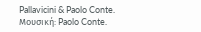Pallavicini & Paolo Conte.
Μουσική: Paolo Conte.